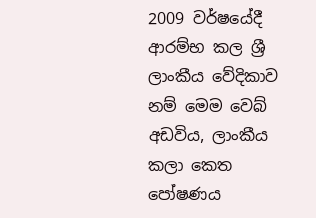2009 වර්ෂයේදී ආරම්භ කල ශ්‍රී ලාංකීය වේදිකාව නම් මෙම වෙබ් අඩවිය, ලාංකීය කලා කෙත පෝෂණය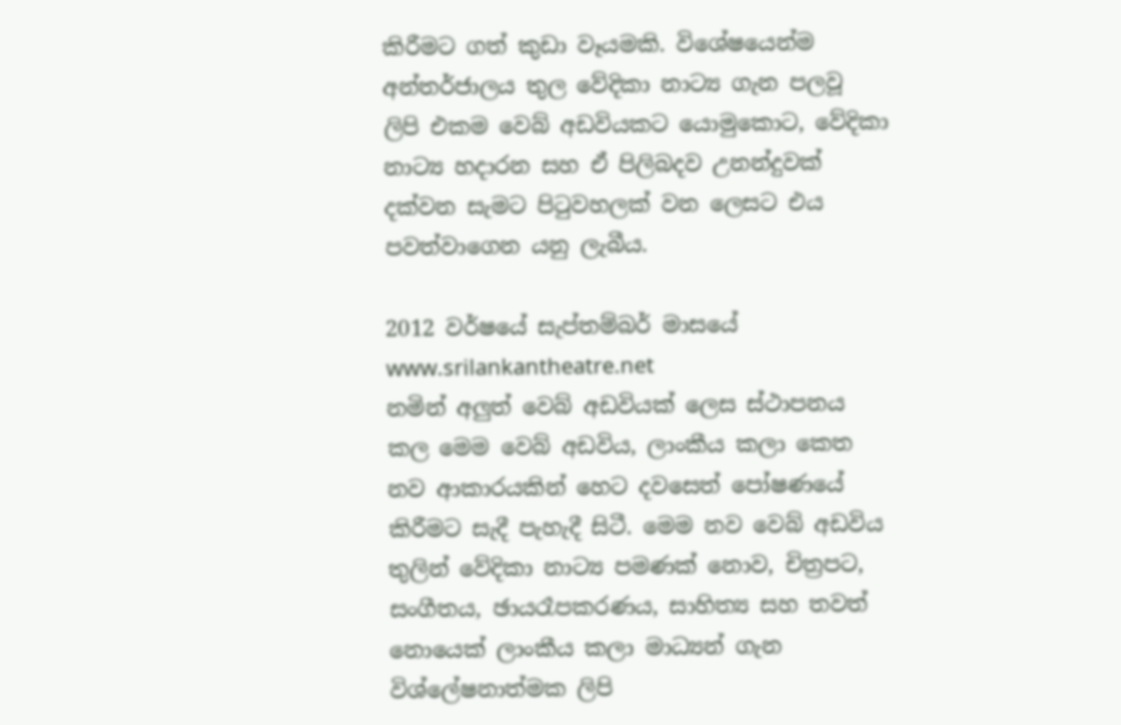කිරීමට ගත් කුඩා වෑයමකි. විශේෂයෙන්ම අන්තර්ජාලය තුල වේදිකා නාට්‍ය ගැන පලවූ ලිපි එකම වෙබ් අඩවියකට යොමුකොට, වේදිකා නාට්‍ය හදාරන සහ ඒ පිලිබදව උනන්දුවක් දක්වන සැමට පිටුවහලක් වන ලෙසට එය පවත්වාගෙන යනු ලැබීය.

2012 වර්ෂයේ සැප්තම්බර් මාසයේ www.srilankantheatre.net
නමින් අලුත් වෙබ් අඩවියක් ලෙස ස්ථාපනය කල මෙම වෙබ් අඩවිය, ලාංකීය කලා කෙත නව ආකාරයකින් හෙට දවසෙත් පෝෂණයේ කිරීමට සැදී පැහැදී සිටී. මෙම නව වෙබ් අඩවිය තුලින් වේදිකා නාට්‍ය පමණක් නොව, චිත්‍රපට, සංගීතය, ඡායරෑපකරණය, සාහිත්‍ය සහ තවත් නොයෙක් ලාංකීය කලා මාධ්‍යන් ගැන විශ්ලේෂනාත්මක ලිපි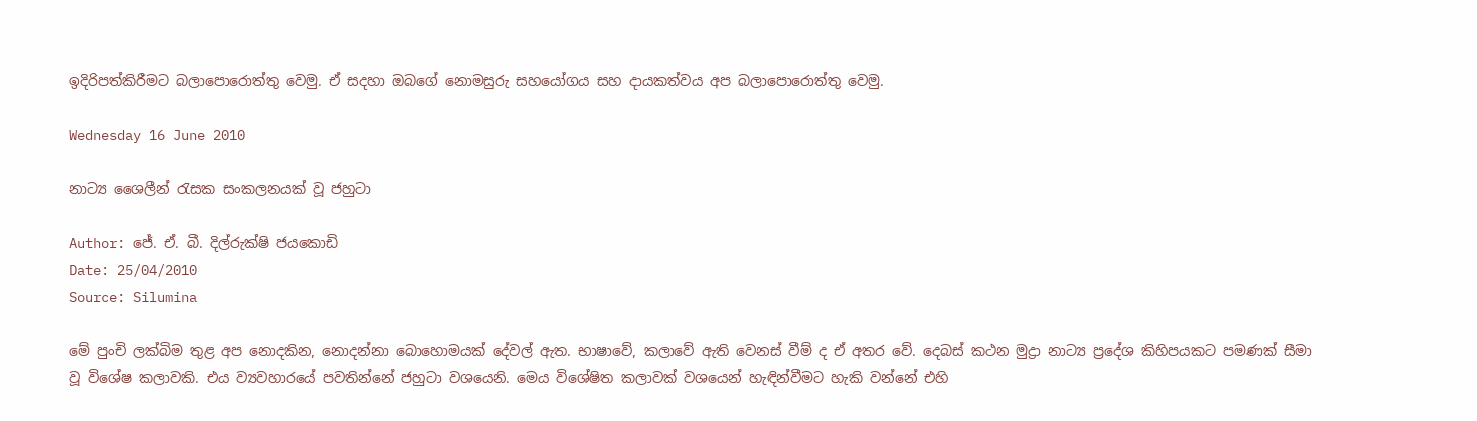ඉදිරිපත්කිරීමට බලාපොරොත්තු වෙමු. ඒ සදහා ඔබගේ නොමසුරු සහයෝගය සහ දායකත්වය අප බලාපොරොත්තු වෙමු.

Wednesday 16 June 2010

නාට්‍ය ශෛලීන් රැසක සංකලනයක් වූ ජහුටා

Author: ජේ. ඒ. බී. දිල්රුක්ෂි ජයකොඩි
Date: 25/04/2010
Source: Silumina

මේ පුංචි ලක්බිම තුළ අප නොදකින, නොදන්නා බොහොමයක් දේවල් ඇත. භාෂාවේ, කලාවේ ඇති වෙනස් වීම් ද ඒ අතර වේ. දෙබස් කථන මුද්‍රා නාට්‍ය ප්‍රදේශ කිහිපයකට පමණක් සීමා වූ විශේෂ කලාවකි. එය ව්‍යවහාරයේ පවතින්නේ ජහුටා වශයෙනි. මෙය විශේෂිත කලාවක් වශයෙන් හැඳින්වීමට හැකි වන්නේ එහි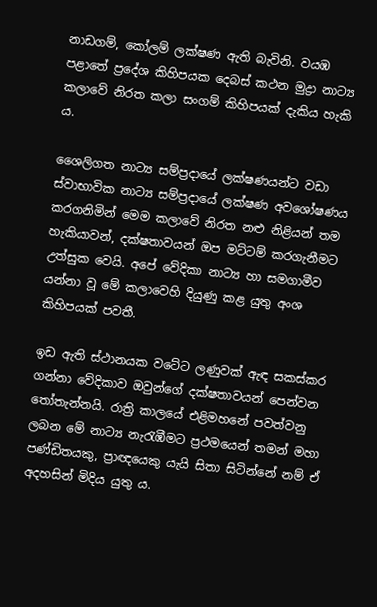නාඩගම්, කෝලම් ලක්ෂණ ඇති බැවිනි. වයඹ පළාතේ ප්‍රදේශ කිහිපයක දෙබස් කථන මුද්‍රා නාට්‍ය කලාවේ නිරත කලා සංගම් කිහිපයක් දැකිය හැකි ය.

ශෛලිගත නාට්‍ය සම්ප්‍රදායේ ලක්ෂණයන්ට වඩා ස්වාභාවික නාට්‍ය සම්ප්‍රදායේ ලක්ෂණ අවශෝෂණය කරගනිමින් මෙම කලාවේ නිරත නළු නිළියන් තම හැකියාවන්, දක්ෂතාවයන් ඔප මට්ටම් කරගැනීමට උත්සුක වෙයි. අපේ වේදිකා නාට්‍ය හා සමගාමීව යන්නා වූ මේ කලාවෙහි දියුණු කළ යුතු අංශ කිහිපයක් පවතී.

ඉඩ ඇති ස්ථානයක වටේට ලණුවක් ඇඳ සකස්කර ගන්නා වේදිකාව ඔවුන්ගේ දක්ෂතාවයන් පෙන්වන තෝතැන්නයි. රාත්‍රි කාලයේ එළිමහනේ පවත්වනු ලබන මේ නාට්‍ය නැරැඹීමට ප්‍රථමයෙන් තමන් මහා පණ්ඩිතයකු, ප්‍රාඥයෙකු යැයි සිතා සිටින්නේ නම් ඒ අදහසින් මිදිය යුතු ය.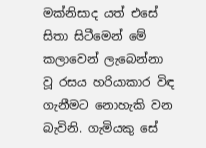මක්නිසාද යත් එසේ සිතා සිටීමෙන් මේ කලාවෙන් ලැබෙන්නා වූ රසය හරියාකාර විඳ ගැනීමට නොහැකි වන බැවිනි. ගැමියකු සේ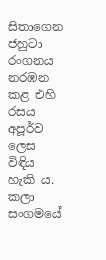සිතාගෙන ජහුටා රංගනය නරඹන කළ එහි රසය අපූර්ව ලෙස විඳිය හැකි ය. කලා සංගමයේ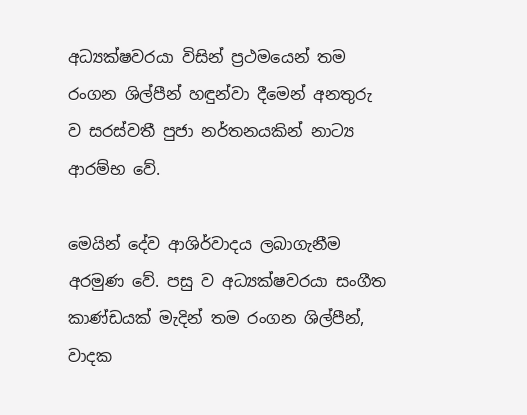අධ්‍යක්ෂවරයා විසින් ප්‍රථමයෙන් තම රංගන ශිල්පීන් හඳුන්වා දීමෙන් අනතුරු ව සරස්වතී පුජා නර්තනයකින් නාට්‍ය ආරම්භ වේ.

මෙයින් දේව ආශිර්වාදය ලබාගැනීම අරමුණ වේ. පසු ව අධ්‍යක්ෂවරයා සංගීත කාණ්ඩයක් මැදින් තම රංගන ශිල්පීන්, වාදක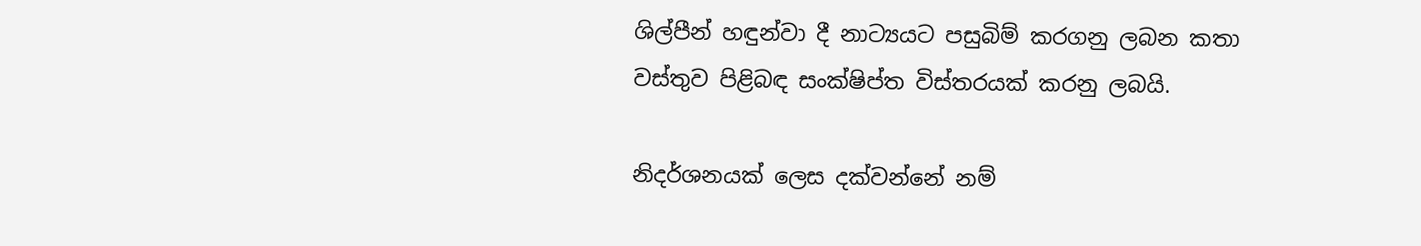ශිල්පීන් හඳුන්වා දී නාට්‍යයට පසුබිම් කරගනු ලබන කතා වස්තුව පිළිබඳ සංක්ෂිප්ත විස්තරයක් කරනු ලබයි.

නිදර්ශනයක් ලෙස දක්වන්නේ නම්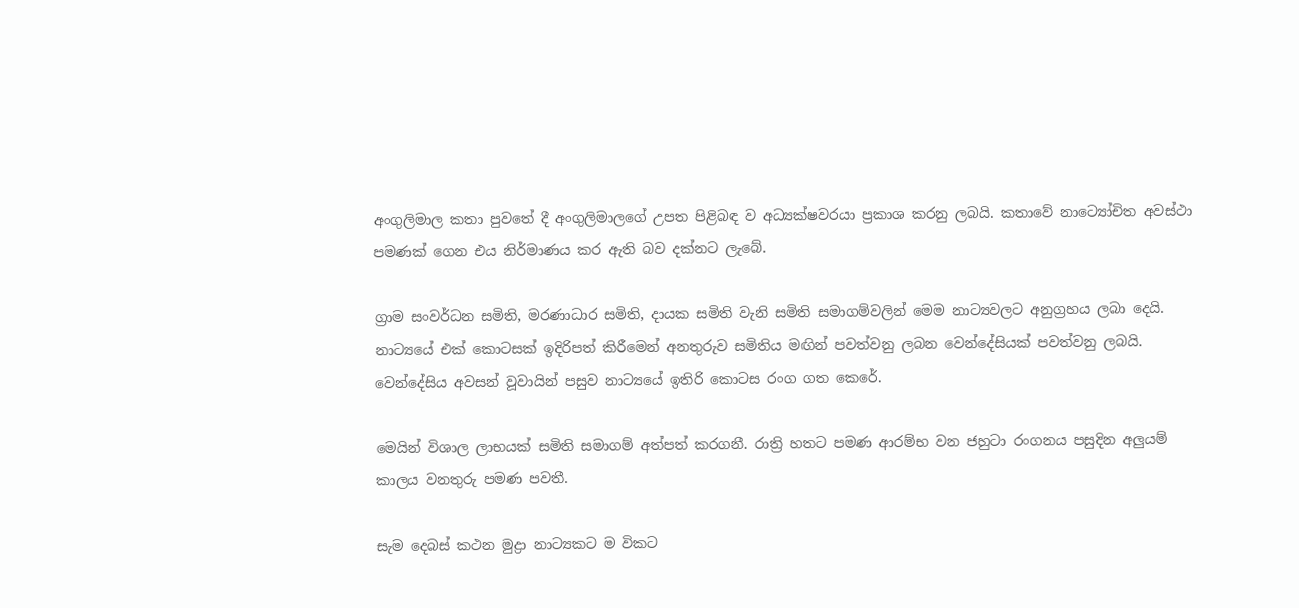අංගුලිමාල කතා පුවතේ දී අංගුලිමාලගේ උපත පිළිබඳ ව අධ්‍යක්ෂවරයා ප්‍රකාශ කරනු ලබයි. කතාවේ නාට්‍යෝචිත අවස්ථා පමණක් ගෙන එය නිර්මාණය කර ඇති බව දක්නට ලැබේ.

ග්‍රාම සංවර්ධන සමිති, මරණාධාර සමිති, දායක සමිති වැනි සමිති සමාගම්වලින් මෙම නාට්‍යවලට අනුග්‍රහය ලබා දෙයි. නාට්‍යයේ එක් කොටසක් ඉදිරිපත් කිරීමෙන් අනතුරුව සමිතිය මඟින් පවත්වනු ලබන වෙන්දේසියක් පවත්වනු ලබයි. වෙන්දේසිය අවසන් වූවායින් පසුව නාට්‍යයේ ඉතිරි කොටස රංග ගත කෙරේ.

මෙයින් විශාල ලාභයක් සමිති සමාගම් අත්පත් කරගනී. රාත්‍රි හතට පමණ ආරම්භ වන ජහුටා රංගනය පසුදින අලුයම් කාලය වනතුරු පමණ පවතී.

සැම දෙබස් කථන මුද්‍රා නාට්‍යකට ම විකට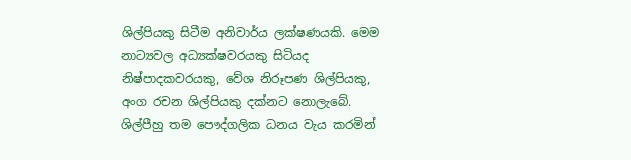ශිල්පියකු සිටීම අනිවාර්ය ලක්ෂණයකි. මෙම නාට්‍යවල අධ්‍යක්ෂවරයකු සිටියද නිෂ්පාදකවරයකු, වේශ නිරූපණ ශිල්පියකු, අංග රචන ශිල්පියකු දක්නට නොලැබේ. ශිල්පීහු තම පෞද්ගලික ධනය වැය කරමින්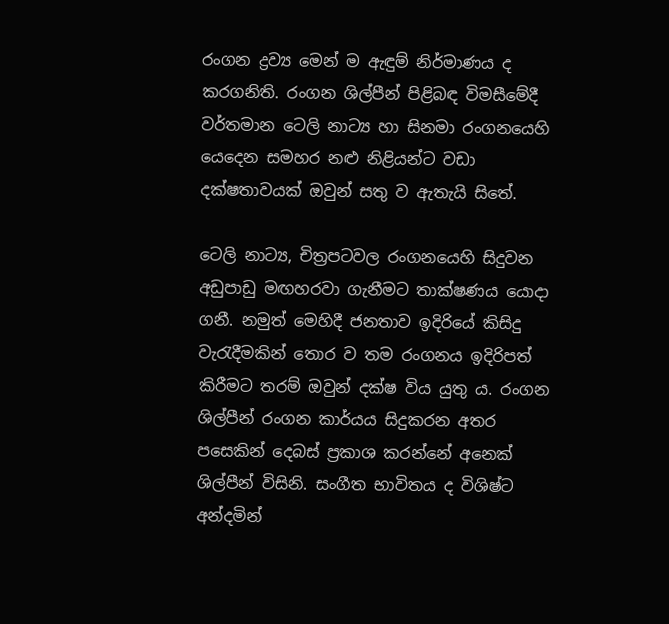රංගන ද්‍රව්‍ය මෙන් ම ඇඳුම් නිර්මාණය ද කරගනිති. රංගන ශිල්පීන් පිළිබඳ විමසීමේදී වර්තමාන ටෙලි නාට්‍ය හා සිනමා රංගනයෙහි යෙදෙන සමහර නළු නිළියන්ට වඩා දක්ෂතාවයක් ඔවුන් සතු ව ඇතැයි සිතේ.

ටෙලි නාට්‍ය, චිත්‍රපටවල රංගනයෙහි සිදුවන අඩුපාඩු මඟහරවා ගැනීමට තාක්ෂණය යොදා ගනී. නමුත් මෙහිදී ජනතාව ඉදිරියේ කිසිදු වැරැදීමකින් තොර ව තම රංගනය ඉදිරිපත් කිරීමට තරම් ඔවුන් දක්ෂ විය යුතු ය. රංගන ශිල්පීන් රංගන කාර්යය සිදුකරන අතර පසෙකින් දෙබස් ප්‍රකාශ කරන්නේ අනෙක් ශිල්පීන් විසිනි. සංගීත භාවිතය ද විශිෂ්ට අන්දමින්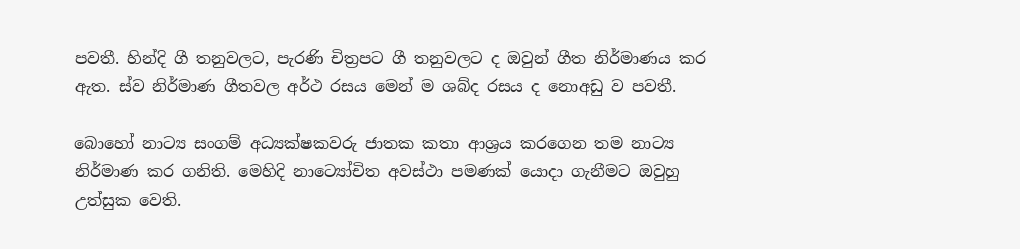පවතී. හින්දි ගී තනුවලට, පැරණි චිත්‍රපට ගී තනුවලට ද ඔවුන් ගීත නිර්මාණය කර ඇත. ස්ව නිර්මාණ ගීතවල අර්ථ රසය මෙන් ම ශබ්ද රසය ද නොඅඩු ව පවතී.

බොහෝ නාට්‍ය සංගම් අධ්‍යක්ෂකවරු ජාතක කතා ආශ්‍රය කරගෙන තම නාට්‍ය නිර්මාණ කර ගනිති. මෙහිදි නාට්‍යෝචිත අවස්ථා පමණක් යොදා ගැනීමට ඔවුහු උත්සුක වෙති.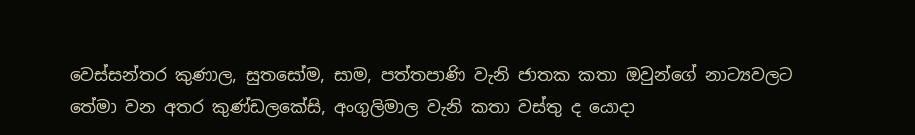වෙස්සන්තර කුණාල, සුතසෝම, සාම, පත්තපාණි වැනි ජාතක කතා ඔවුන්ගේ නාට්‍යවලට තේමා වන අතර කුණ්ඩලකේසි, අංගුලිමාල වැනි කතා වස්තු ද යොදා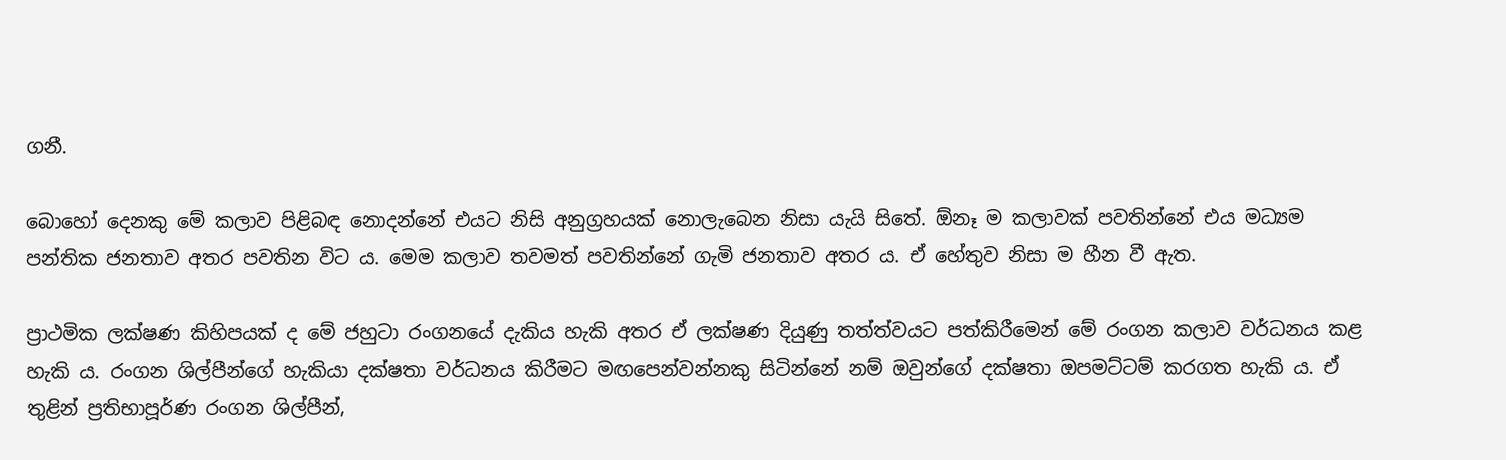ගනී.

බොහෝ දෙනකු මේ කලාව පිළිබඳ නොදන්නේ එයට නිසි අනුග්‍රහයක් නොලැබෙන නිසා යැයි සිතේ. ඕනෑ ම කලාවක් පවතින්නේ එය මධ්‍යම පන්තික ජනතාව අතර පවතින විට ය. මෙම කලාව තවමත් පවතින්නේ ගැමි ජනතාව අතර ය. ඒ හේතුව නිසා ම හීන වී ඇත.

ප්‍රාථමික ලක්ෂණ කිහිපයක් ද මේ ජහුටා රංගනයේ දැකිය හැකි අතර ඒ ලක්ෂණ දියුණු තත්ත්වයට පත්කිරීමෙන් මේ රංගන කලාව වර්ධනය කළ හැකි ය. රංගන ශිල්පීන්ගේ හැකියා දක්ෂතා වර්ධනය කිරීමට මඟපෙන්වන්නකු සිටින්නේ නම් ඔවුන්ගේ දක්ෂතා ඔපමට්ටම් කරගත හැකි ය. ඒ තුළින් ප්‍රතිභාපූර්ණ රංගන ශිල්පීන්,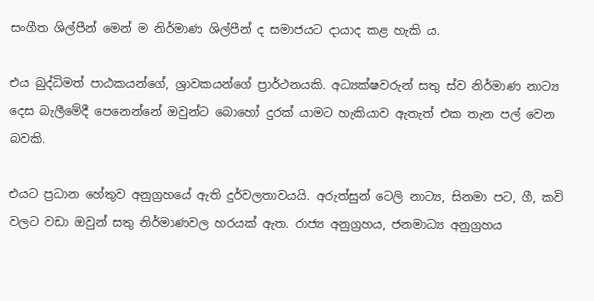සංගීත ශිල්පීන් මෙන් ම නිර්මාණ ශිල්පීන් ද සමාජයට දායාද කළ හැකි ය.

එය බුද්ධිමත් පාඨකයන්ගේ, ශ්‍රාවකයන්ගේ ප්‍රාර්ථනයකි. අධ්‍යක්ෂවරුන් සතු ස්ව නිර්මාණ නාට්‍ය දෙස බැලීමේදී පෙනෙන්නේ ඔවුන්ට බොහෝ දුරක් යාමට හැකියාව ඇතැත් එක තැන පල් වෙන බවකි.

එයට ප්‍රධාන හේතුව අනුග්‍රහයේ ඇති දුර්වලතාවයයි. අරුත්සුන් ටෙලි නාට්‍ය, සිනමා පට, ගී, කවි වලට වඩා ඔවුන් සතු නිර්මාණවල හරයක් ඇත. රාජ්‍ය අනුග්‍රහය, ජනමාධ්‍ය අනුග්‍රහය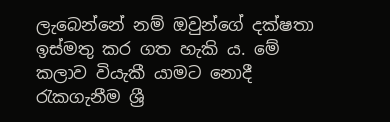ලැබෙන්නේ නම් ඔවුන්ගේ දක්ෂතා ඉස්මතු කර ගත හැකි ය. මේ කලාව වියැකී යාමට නොදී රැකගැනීම ශ්‍රී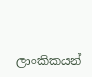ලාංකිකයන්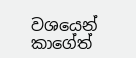වශයෙන් කාගේත්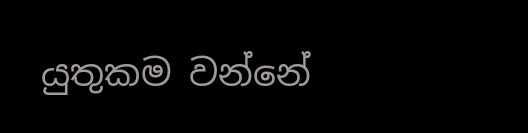යුතුකම වන්නේ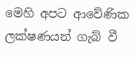මෙහි අපට ආවේණික ලක්ෂණයන් ගැබ් වී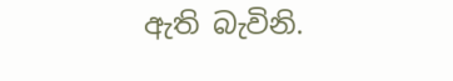ඇති බැවිනි.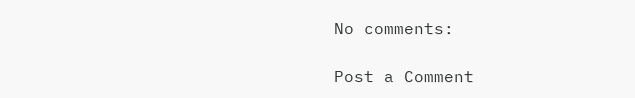No comments:

Post a Comment